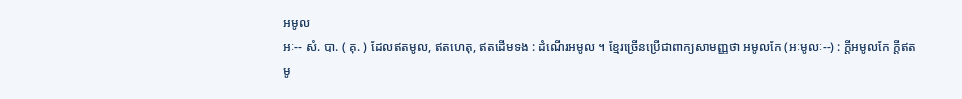អមូល
អៈ-- សំ. បា. ( គុ. ) ដែលឥតមូល, ឥតហេតុ, ឥតដើមទង : ដំណើរអមូល ។ ខ្មែរច្រើនប្រើជាពាក្យសាមញ្ញថា អមូលកែ (អៈមូលៈ--) : ក្តីអមូលកែ ក្តីឥតមូ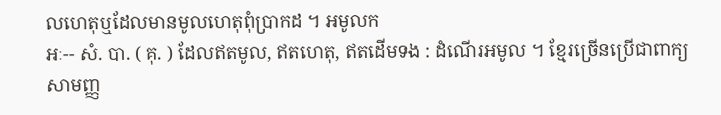លហេតុឬដែលមានមូលហេតុពុំប្រាកដ ។ អមូលក
អៈ-- សំ. បា. ( គុ. ) ដែលឥតមូល, ឥតហេតុ, ឥតដើមទង : ដំណើរអមូល ។ ខ្មែរច្រើនប្រើជាពាក្យសាមញ្ញ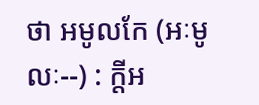ថា អមូលកែ (អៈមូលៈ--) : ក្តីអ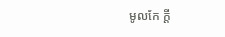មូលកែ ក្តី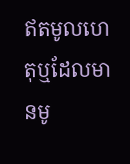ឥតមូលហេតុឬដែលមានមូ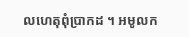លហេតុពុំប្រាកដ ។ អមូលក